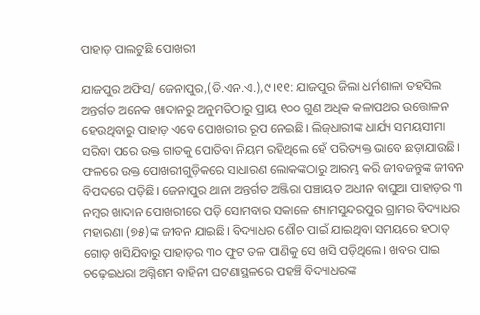ପାହାଡ଼ ପାଲଟୁଛି ପୋଖରୀ

ଯାଜପୁର ଅଫିସ/ ଜେନାପୁର,(ଡି.ଏନ.ଏ.),୯।୧୧: ଯାଜପୁର ଜିଲା ଧର୍ମଶାଳା ତହସିଲ ଅନ୍ତର୍ଗତ ଅନେକ ଖାଦାନରୁ ଅନୁମତିଠାରୁ ପ୍ରାୟ ୧୦୦ ଗୁଣ ଅଧିକ କଳାପଥର ଉତ୍ତୋଳନ ହେଉଥିବାରୁ ପାହାଡ଼ ଏବେ ପୋଖରୀର ରୂପ ନେଇଛି। ଲିଜ୍‌ଧାରୀଙ୍କ ଧାର୍ଯ୍ୟ ସମୟସୀମା ସରିବା ପରେ ଉକ୍ତ ଗାତକୁ ପୋତିବା ନିୟମ ରହିଥିଲେ ହେଁ ପରିତ୍ୟକ୍ତ ଭାବେ ଛଡ଼ାଯାଉଛି। ଫଳରେ ଉକ୍ତ ପୋଖରୀଗୁଡ଼ିକରେ ସାଧାରଣ ଲୋକଙ୍କଠାରୁ ଆରମ୍ଭ କରି ଜୀବଜନ୍ତୁଙ୍କ ଜୀବନ ବିପଦରେ ପଡ଼ିଛି। ଜେନାପୁର ଥାନା ଅନ୍ତର୍ଗତ ଅଞ୍ଜିରା ପଞ୍ଚାୟତ ଅଧୀନ ବାଘୁଆ ପାହାଡ଼ର ୩ ନମ୍ବର ଖାଦାନ ପୋଖରୀରେ ପଡ଼ି ସୋମବାର ସକାଳେ ଶ୍ୟାମସୁନ୍ଦରପୁର ଗ୍ରାମର ବିଦ୍ୟାଧର ମହାରଣା (୭୫)ଙ୍କ ଜୀବନ ଯାଇଛି। ବିଦ୍ୟାଧର ଶୌଚ ପାଇଁ ଯାଇଥିବା ସମୟରେ ହଠାତ୍‌ ଗୋଡ଼ ଖସିଯିବାରୁ ପାହାଡ଼ର ୩୦ ଫୁଟ ତଳ ପାଣିକୁ ସେ ଖସି ପଡ଼ିଥିଲେ। ଖବର ପାଇ ଚଢ଼େଇଧରା ଅଗ୍ନିଶମ ବାହିନୀ ଘଟଣାସ୍ଥଳରେ ପହଞ୍ଚି ବିଦ୍ୟାଧରଙ୍କ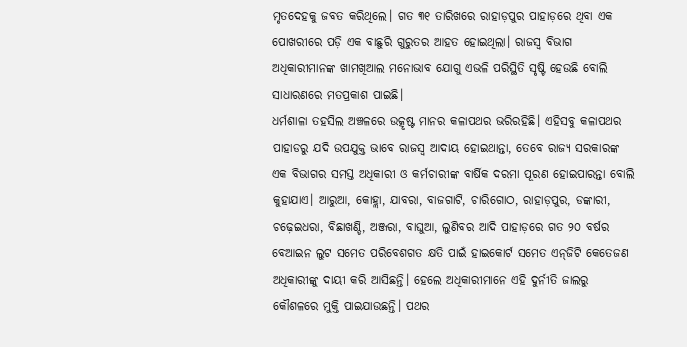ମୃତଦେହକୁ ଜବତ କରିଥିଲେ। ଗତ ୩୧ ତାରିଖରେ ରାହାଡ଼ପୁର ପାହାଡ଼ରେ ଥିବା ଏକ ପୋଖରୀରେ ପଡ଼ି ଏକ ବାଛୁରି ଗୁରୁତର ଆହତ ହୋଇଥିଲା। ରାଜସ୍ବ ବିଭାଗ ଅଧିକାରୀମାନଙ୍କ ଖାମଖିଆଲ ମନୋଭାବ ଯୋଗୁ ଏଭଳି ପରିସ୍ଥିତି ସୃଷ୍ଟି ହେଉଛି ବୋଲି ସାଧାରଣରେ ମତପ୍ରକାଶ ପାଇଛି।
ଧର୍ମଶାଳା ତହସିଲ ଅଞ୍ଚଳରେ ଉତ୍କୃଷ୍ଟ ମାନର କଳାପଥର ଭରିରହିଛି। ଏହିସବୁ କଳାପଥର ପାହାଡରୁ ଯଦି ଉପଯୁକ୍ତ ଭାବେ ରାଜସ୍ବ ଆଦାୟ ହୋଇଥାନ୍ତା, ତେବେ ରାଜ୍ୟ ସରକାରଙ୍କ ଏକ ବିଭାଗର ସମସ୍ତ ଅଧିକାରୀ ଓ କର୍ମଚାରୀଙ୍କ ବାର୍ଷିକ ଦରମା ପୂରଣ ହୋଇପାରନ୍ତା ବୋଲି କୁହାଯାଏ। ଆରୁଆ, କୋହ୍ଲା, ଯାବରା, ବାଜଗାଟି, ଚାରିଗୋଠ, ରାହାଡ଼ପୁର, ଡଙ୍କାରୀ, ଚଢ଼େଇଧରା, ବିଛାଖଣ୍ଡି, ଅଞ୍ଜରା, ବାଘୁଆ, ଲୁଣିବର ଆଦି ପାହାଡ଼ରେ ଗତ ୨୦ ବର୍ଷର ବେଆଇନ ଲୁଟ ସମେତ ପରିବେଶଗତ କ୍ଷତି ପାଇଁ ହାଇକୋର୍ଟ ସମେତ ଏନ୍‌ଜିଟି କେତେଜଣ ଅଧିକାରୀଙ୍କୁ ଦାୟୀ କରି ଆସିଛନ୍ତି। ହେଲେ ଅଧିକାରୀମାନେ ଏହି ଦୁର୍ନୀତି ଜାଲରୁ କୌଶଳରେ ମୁକ୍ତି ପାଇଯାଉଛନ୍ତି। ପଥର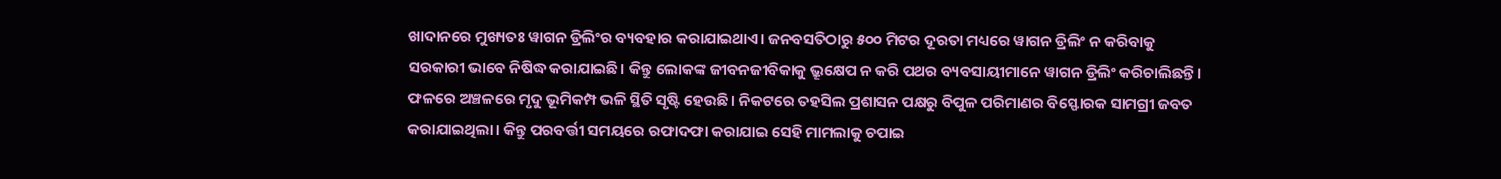ଖାଦାନରେ ମୁଖ୍ୟତଃ ୱାଗନ ଡ୍ରିଲିଂର ବ୍ୟବହାର କରାଯାଇଥାଏ। ଜନବସତିଠାରୁ ୫୦୦ ମିଟର ଦୂରତା ମଧ୍ୟରେ ୱାଗନ ଡ୍ରିଲିଂ ନ କରିବାକୁ ସରକାରୀ ଭାବେ ନିଷିଦ୍ଧ କରାଯାଇଛି। କିନ୍ତୁ ଲୋକଙ୍କ ଜୀବନଜୀବିକାକୁ ଭ୍ରୂକ୍ଷେପ ନ କରି ପଥର ବ୍ୟବସାୟୀମାନେ ୱାଗନ ଡ୍ରିଲିଂ କରିଚାଲିଛନ୍ତି। ଫଳରେ ଅଞ୍ଚଳରେ ମୃଦୁ ଭୂମିକମ୍ପ ଭଳି ସ୍ଥିତି ସୃଷ୍ଟି ହେଉଛି। ନିକଟରେ ତହସିଲ ପ୍ରଶାସନ ପକ୍ଷରୁ ବିପୁଳ ପରିମାଣର ବିସ୍ଫୋରକ ସାମଗ୍ରୀ ଜବତ କରାଯାଇଥିଲା। କିନ୍ତୁ ପରବର୍ତ୍ତୀ ସମୟରେ ରଫାଦଫା କରାଯାଇ ସେହି ମାମଲାକୁ ଚପାଇ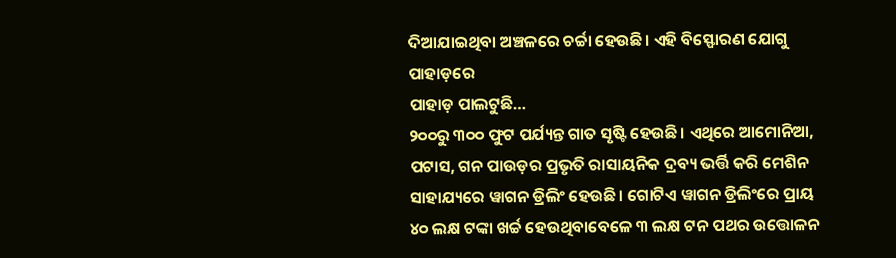ଦିଆଯାଇଥିବା ଅଞ୍ଚଳରେ ଚର୍ଚ୍ଚା ହେଉଛି। ଏହି ବିସ୍ଫୋରଣ ଯୋଗୁ ପାହାଡ଼ରେ
ପାହାଡ଼ ପାଲଟୁଛି…
୨୦୦ରୁ ୩୦୦ ଫୁଟ ପର୍ଯ୍ୟନ୍ତ ଗାତ ସୃଷ୍ଟି ହେଉଛି। ଏଥିରେ ଆମୋନିଆ, ପଟାସ, ଗନ ପାଉଡ଼ର ପ୍ରଭୃତି ରାସାୟନିକ ଦ୍ରବ୍ୟ ଭର୍ତ୍ତି କରି ମେଶିନ ସାହାଯ୍ୟରେ ୱାଗନ ଡ୍ରିଲିଂ ହେଉଛି। ଗୋଟିଏ ୱାଗନ ଡ୍ରିଲିଂରେ ପ୍ରାୟ ୪୦ ଲକ୍ଷ ଟଙ୍କା ଖର୍ଚ୍ଚ ହେଉଥିବାବେଳେ ୩ ଲକ୍ଷ ଟନ ପଥର ଉତ୍ତୋଳନ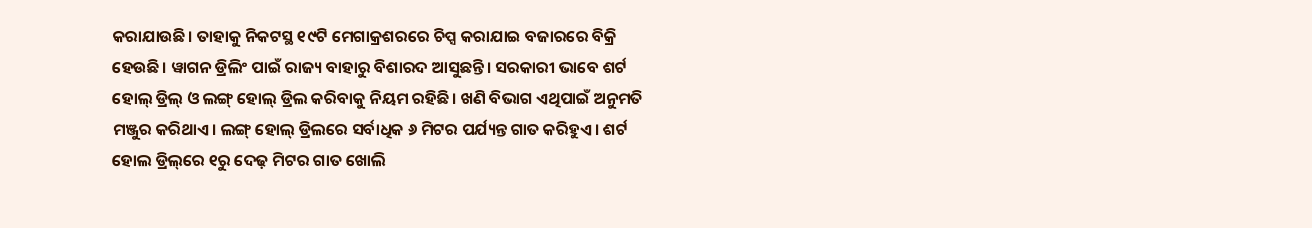କରାଯାଉଛି। ତାହାକୁ ନିକଟସ୍ଥ ୧୯ଟି ମେଗାକ୍ରଶରରେ ଚିପ୍ସ କରାଯାଇ ବଜାରରେ ବିକ୍ରି ହେଉଛି। ୱାଗନ ଡ୍ରିଲିଂ ପାଇଁ ରାଜ୍ୟ ବାହାରୁ ବିଶାରଦ ଆସୁଛନ୍ତି। ସରକାରୀ ଭାବେ ଶର୍ଟ ହୋଲ୍‌ ଡ୍ରିଲ୍‌ ଓ ଲଙ୍ଗ୍‌ ହୋଲ୍‌ ଡ୍ରିଲ କରିବାକୁ ନିୟମ ରହିଛି। ଖଣି ବିଭାଗ ଏଥିପାଇଁ ଅନୁମତି ମଞ୍ଜୁର କରିଥାଏ। ଲଙ୍ଗ୍‌ ହୋଲ୍‌ ଡ୍ରିଲରେ ସର୍ବାଧିକ ୬ ମିଟର ପର୍ଯ୍ୟନ୍ତ ଗାତ କରିହୁଏ। ଶର୍ଟ ହୋଲ ଡ୍ରିଲ୍‌ରେ ୧ରୁ ଦେଢ଼ ମିଟର ଗାତ ଖୋଲି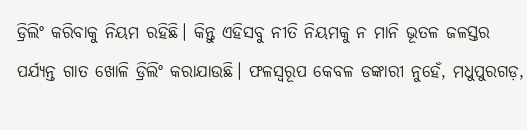ଡ୍ରିଲିଂ କରିବାକୁ ନିୟମ ରହିଛି। କିନ୍ତୁ ଏହିସବୁ ନୀତି ନିୟମକୁ ନ ମାନି ଭୂତଳ ଜଳସ୍ତର ପର୍ଯ୍ୟନ୍ତ ଗାତ ଖୋଳି ଡ୍ରିଲିଂ କରାଯାଉଛି। ଫଳସ୍ବରୂପ କେବଳ ଡଙ୍କାରୀ ନୁହେଁ, ମଧୁପୁରଗଡ଼,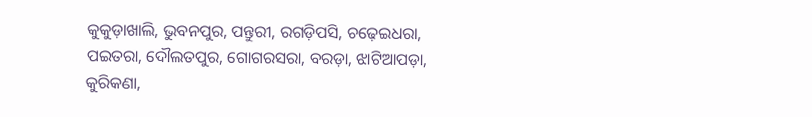କୁକୁଡ଼ାଖାଲି, ଭୁବନପୁର, ପନ୍ତୁରୀ, ରଗଡ଼ିପସି, ଚଢ଼େଇଧରା, ପଇତରା, ଦୌଲତପୁର, ଗୋଗରସରା, ବରଡ଼ା, ଝାଟିଆପଡ଼ା, କୁରିକଣା,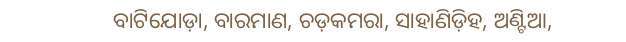ବାଟିଯୋଡ଼ା, ବାରମାଣ, ଚଡ଼କମରା, ସାହାଣିଡ଼ିହ, ଅଣ୍ଟିଆ,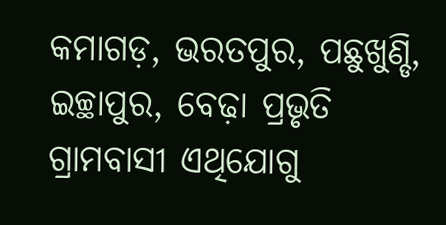କମାଗଡ଼, ଭରତପୁର, ପଛୁଖୁଣ୍ଡି, ଇଚ୍ଛାପୁର, ବେଢ଼ା ପ୍ରଭୃତି ଗ୍ରାମବାସୀ ଏଥିଯୋଗୁ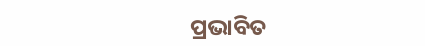ପ୍ରଭାବିତ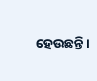ହେଉଛନ୍ତି।